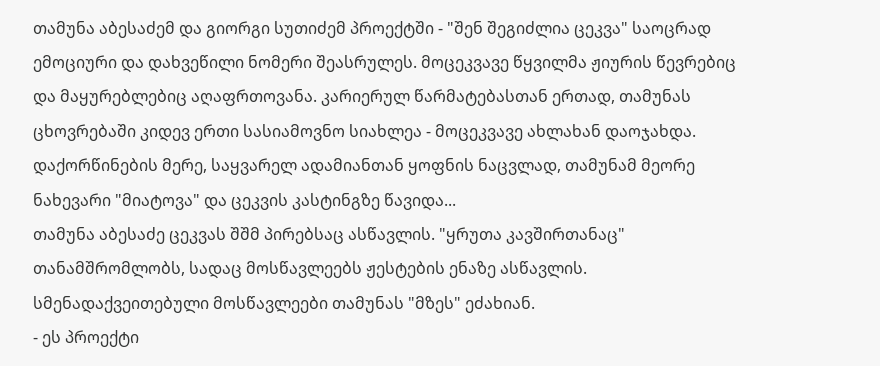თამუნა აბესაძემ და გიორგი სუთიძემ პროექტში - "შენ შეგიძლია ცეკვა" საოცრად ემოციური და დახვეწილი ნომერი შეასრულეს. მოცეკვავე წყვილმა ჟიურის წევრებიც და მაყურებლებიც აღაფრთოვანა. კარიერულ წარმატებასთან ერთად, თამუნას ცხოვრებაში კიდევ ერთი სასიამოვნო სიახლეა - მოცეკვავე ახლახან დაოჯახდა. დაქორწინების მერე, საყვარელ ადამიანთან ყოფნის ნაცვლად, თამუნამ მეორე ნახევარი "მიატოვა" და ცეკვის კასტინგზე წავიდა...
თამუნა აბესაძე ცეკვას შშმ პირებსაც ასწავლის. "ყრუთა კავშირთანაც" თანამშრომლობს, სადაც მოსწავლეებს ჟესტების ენაზე ასწავლის. სმენადაქვეითებული მოსწავლეები თამუნას "მზეს" ეძახიან.
- ეს პროექტი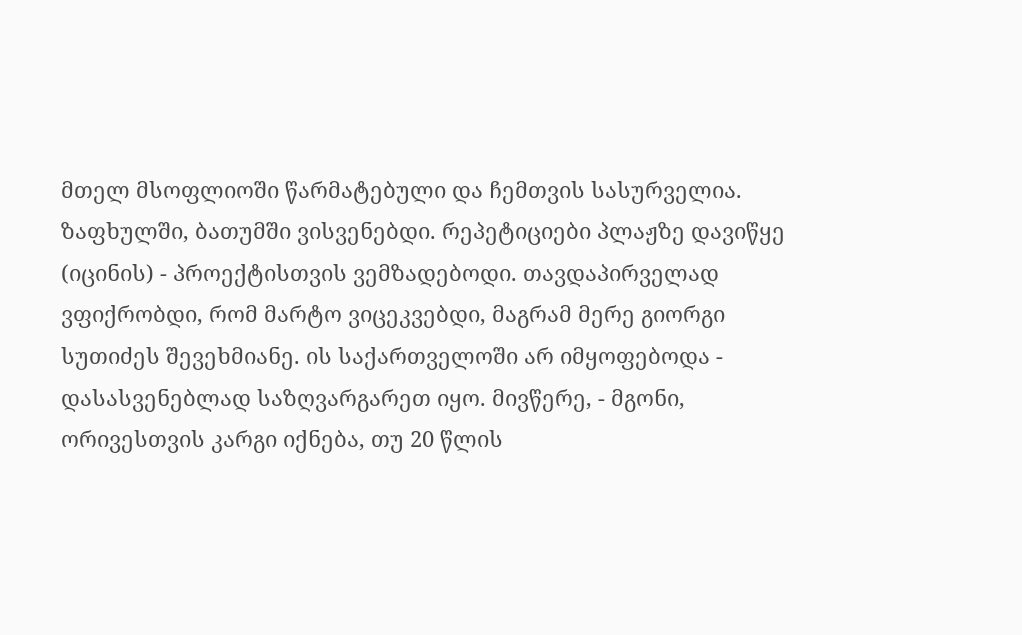მთელ მსოფლიოში წარმატებული და ჩემთვის სასურველია. ზაფხულში, ბათუმში ვისვენებდი. რეპეტიციები პლაჟზე დავიწყე (იცინის) - პროექტისთვის ვემზადებოდი. თავდაპირველად ვფიქრობდი, რომ მარტო ვიცეკვებდი, მაგრამ მერე გიორგი სუთიძეს შევეხმიანე. ის საქართველოში არ იმყოფებოდა - დასასვენებლად საზღვარგარეთ იყო. მივწერე, - მგონი, ორივესთვის კარგი იქნება, თუ 20 წლის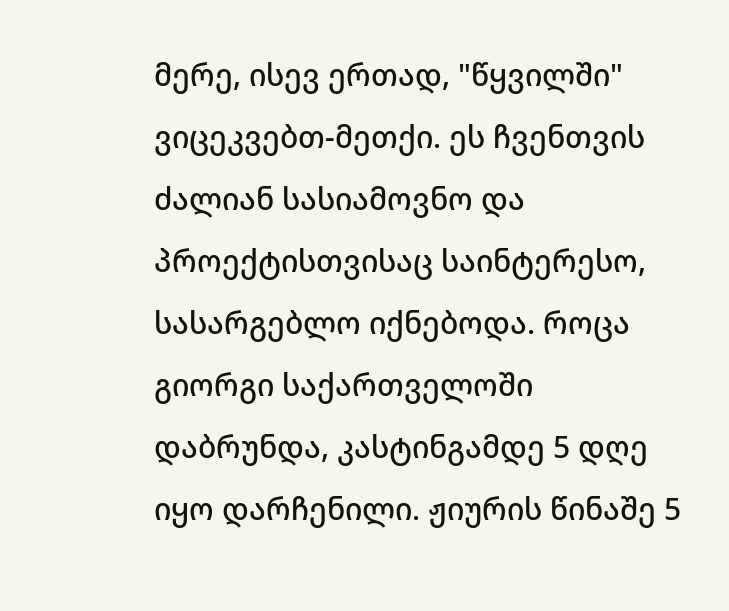მერე, ისევ ერთად, "წყვილში" ვიცეკვებთ-მეთქი. ეს ჩვენთვის ძალიან სასიამოვნო და პროექტისთვისაც საინტერესო, სასარგებლო იქნებოდა. როცა გიორგი საქართველოში დაბრუნდა, კასტინგამდე 5 დღე იყო დარჩენილი. ჟიურის წინაშე 5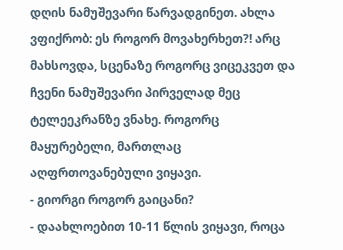დღის ნამუშევარი წარვადგინეთ. ახლა ვფიქრობ: ეს როგორ მოვახერხეთ?! არც მახსოვდა, სცენაზე როგორც ვიცეკვეთ და ჩვენი ნამუშევარი პირველად მეც ტელეეკრანზე ვნახე. როგორც მაყურებელი, მართლაც აღფრთოვანებული ვიყავი.
- გიორგი როგორ გაიცანი?
- დაახლოებით 10-11 წლის ვიყავი, როცა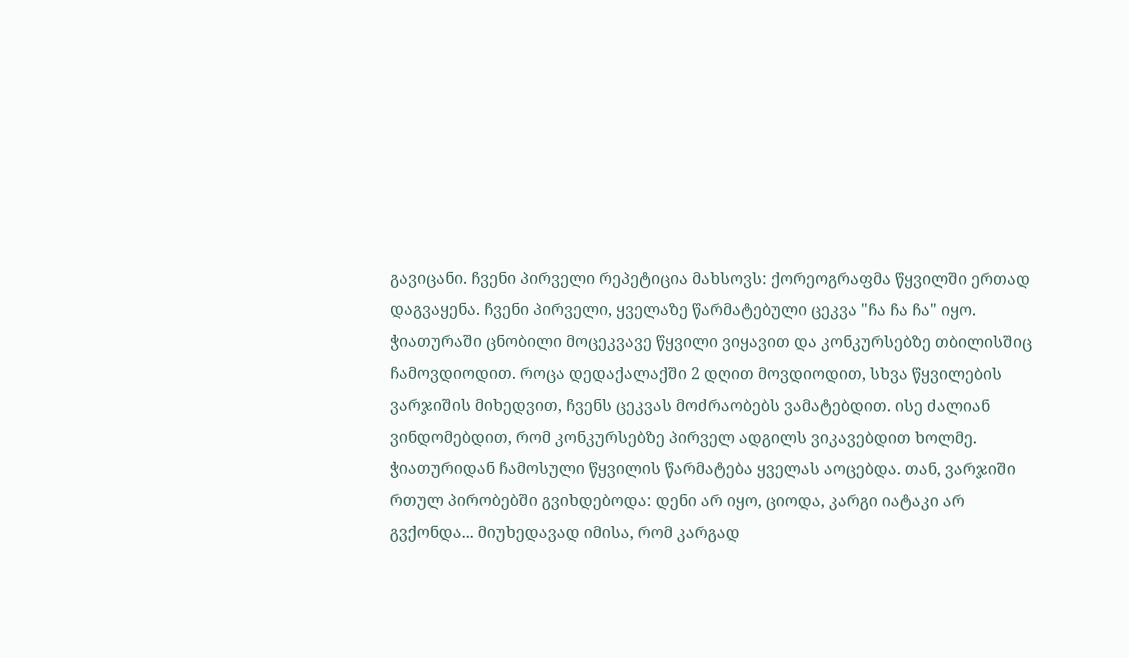გავიცანი. ჩვენი პირველი რეპეტიცია მახსოვს: ქორეოგრაფმა წყვილში ერთად დაგვაყენა. ჩვენი პირველი, ყველაზე წარმატებული ცეკვა "ჩა ჩა ჩა" იყო. ჭიათურაში ცნობილი მოცეკვავე წყვილი ვიყავით და კონკურსებზე თბილისშიც ჩამოვდიოდით. როცა დედაქალაქში 2 დღით მოვდიოდით, სხვა წყვილების ვარჯიშის მიხედვით, ჩვენს ცეკვას მოძრაობებს ვამატებდით. ისე ძალიან ვინდომებდით, რომ კონკურსებზე პირველ ადგილს ვიკავებდით ხოლმე. ჭიათურიდან ჩამოსული წყვილის წარმატება ყველას აოცებდა. თან, ვარჯიში რთულ პირობებში გვიხდებოდა: დენი არ იყო, ციოდა, კარგი იატაკი არ გვქონდა... მიუხედავად იმისა, რომ კარგად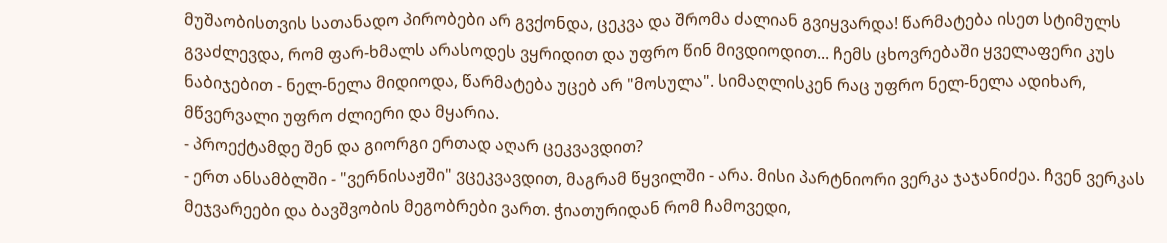მუშაობისთვის სათანადო პირობები არ გვქონდა, ცეკვა და შრომა ძალიან გვიყვარდა! წარმატება ისეთ სტიმულს გვაძლევდა, რომ ფარ-ხმალს არასოდეს ვყრიდით და უფრო წინ მივდიოდით... ჩემს ცხოვრებაში ყველაფერი კუს ნაბიჯებით - ნელ-ნელა მიდიოდა, წარმატება უცებ არ "მოსულა". სიმაღლისკენ რაც უფრო ნელ-ნელა ადიხარ, მწვერვალი უფრო ძლიერი და მყარია.
- პროექტამდე შენ და გიორგი ერთად აღარ ცეკვავდით?
- ერთ ანსამბლში - "ვერნისაჟში" ვცეკვავდით, მაგრამ წყვილში - არა. მისი პარტნიორი ვერკა ჯაჯანიძეა. ჩვენ ვერკას მეჯვარეები და ბავშვობის მეგობრები ვართ. ჭიათურიდან რომ ჩამოვედი,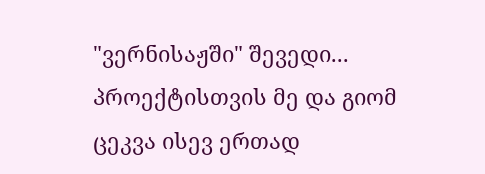"ვერნისაჟში" შევედი... პროექტისთვის მე და გიომ ცეკვა ისევ ერთად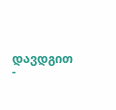დავდგით -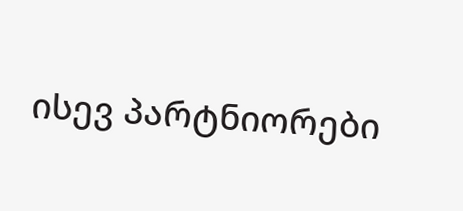ისევ პარტნიორები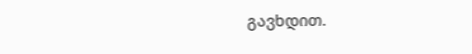გავხდით.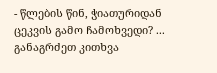- წლების წინ, ჭიათურიდან ცეკვის გამო ჩამოხვედი? ... განაგრძეთ კითხვა